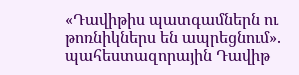«Դավիթիս պատգամներն ու թոռնիկներս են ապրեցնում». պահեստազորային Դավիթ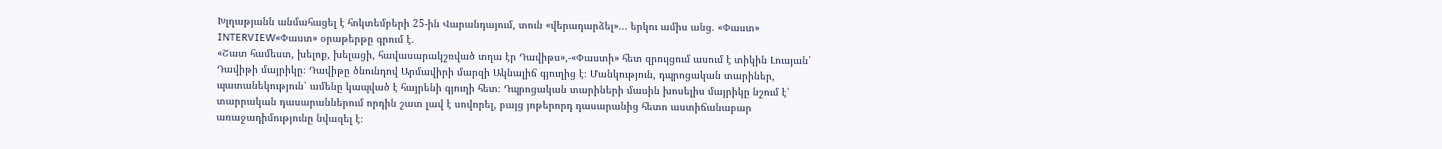Խլղաթյանն անմահացել է հոկտեմբերի 25-ին Վարանդայում, տուն «վերադարձել»... երկու ամիս անց. «Փաստ»
INTERVIEW«Փաստ» օրաթերթը գրում է.
«Շատ համեստ, խելոք, խելացի, հավասարակշռված տղա էր Դավիթս»,-«Փաստի» հետ զրույցում ասում է տիկին Լուսյան՝ Դավիթի մայրիկը։ Դավիթը ծնունդով Արմավիրի մարզի Ակնալիճ գյուղից է։ Մանկություն, դպրոցական տարիներ, պատանեկություն՝ ամենը կապված է հայրենի գյուղի հետ։ Դպրոցական տարիների մասին խոսելիս մայրիկը նշում է՝ տարրական դասարաններում որդին շատ լավ է սովորել, բայց յոթերորդ դասարանից հետո աստիճանաբար առաջադիմությունը նվազել է։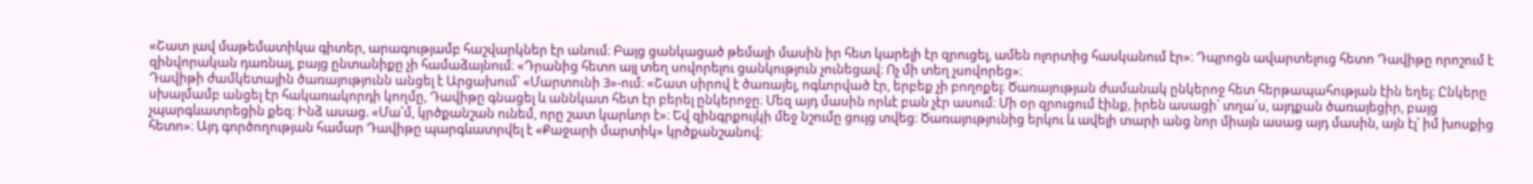«Շատ լավ մաթեմատիկա գիտեր, արագությամբ հաշվարկներ էր անում։ Բայց ցանկացած թեմայի մասին իր հետ կարելի էր զրուցել, ամեն ոլորտից հասկանում էր»։ Դպրոցն ավարտելուց հետո Դավիթը որոշում է զինվորական դառնալ, բայց ընտանիքը չի համաձայնում։ «Դրանից հետո այլ տեղ սովորելու ցանկություն չունեցավ։ Ոչ մի տեղ չսովորեց»։
Դավիթի ժամկետային ծառայությունն անցել է Արցախում՝ «Մարտունի 3»-ում։ «Շատ սիրով է ծառայել, ոգևորված էր, երբեք չի բողոքել։ Ծառայության ժամանակ ընկերոջ հետ հերթապահության էին եղել։ Ընկերը սխալմամբ անցել էր հակառակորդի կողմը, Դավիթը գնացել և աննկատ հետ էր բերել ընկերոջը։ Մեզ այդ մասին որևէ բան չէր ասում։ Մի օր զրուցում էինք, իրեն ասացի՝ տղա՛ս, այդքան ծառայեցիր, բայց չպարգևատրեցին քեզ։ Ինձ ասաց. «Մա՛մ, կրծքանշան ունեմ, որը շատ կարևոր է»։ Եվ զինգրքույկի մեջ նշումը ցույց տվեց։ Ծառայությունից երկու և ավելի տարի անց նոր միայն ասաց այդ մասին, այն էլ՝ իմ խոսքից հետո»։ Այդ գործողության համար Դավիթը պարգևատրվել է «Քաջարի մարտիկ» կրծքանշանով։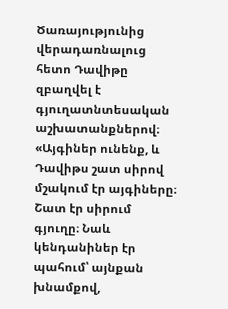Ծառայությունից վերադառնալուց հետո Դավիթը զբաղվել է գյուղատնտեսական աշխատանքներով։ «Այգիներ ունենք, և Դավիթս շատ սիրով մշակում էր այգիները։ Շատ էր սիրում գյուղը։ Նաև կենդանիներ էր պահում՝ այնքան խնամքով,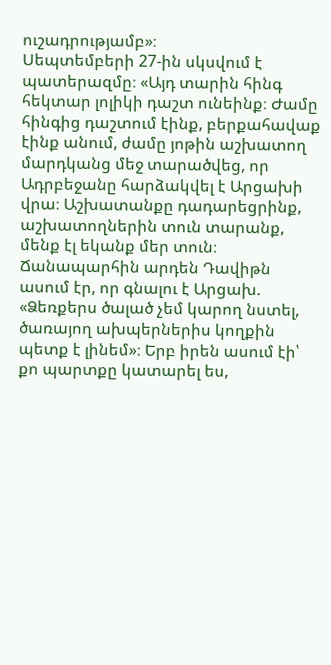ուշադրությամբ»։
Սեպտեմբերի 27-ին սկսվում է պատերազմը։ «Այդ տարին հինգ հեկտար լոլիկի դաշտ ունեինք։ Ժամը հինգից դաշտում էինք, բերքահավաք էինք անում, ժամը յոթին աշխատող մարդկանց մեջ տարածվեց, որ Ադրբեջանը հարձակվել է Արցախի վրա։ Աշխատանքը դադարեցրինք, աշխատողներին տուն տարանք, մենք էլ եկանք մեր տուն։ Ճանապարհին արդեն Դավիթն ասում էր, որ գնալու է Արցախ. «Ձեռքերս ծալած չեմ կարող նստել, ծառայող ախպերներիս կողքին պետք է լինեմ»։ Երբ իրեն ասում էի՝ քո պարտքը կատարել ես,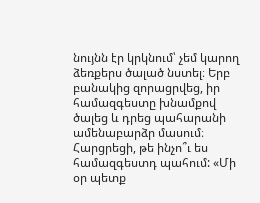նույնն էր կրկնում՝ չեմ կարող ձեռքերս ծալած նստել։ Երբ բանակից զորացրվեց, իր համազգեստը խնամքով ծալեց և դրեց պահարանի ամենաբարձր մասում։ Հարցրեցի, թե ինչո՞ւ ես համազգեստդ պահում: «Մի օր պետք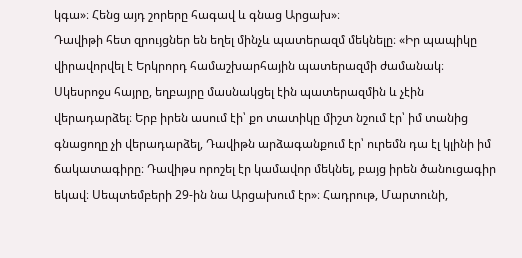կգա»։ Հենց այդ շորերը հագավ և գնաց Արցախ»։
Դավիթի հետ զրույցներ են եղել մինչև պատերազմ մեկնելը։ «Իր պապիկը վիրավորվել է Երկրորդ համաշխարհային պատերազմի ժամանակ։ Սկեսրոջս հայրը, եղբայրը մասնակցել էին պատերազմին և չէին վերադարձել։ Երբ իրեն ասում էի՝ քո տատիկը միշտ նշում էր՝ իմ տանից գնացողը չի վերադարձել, Դավիթն արձագանքում էր՝ ուրեմն դա էլ կլինի իմ ճակատագիրը։ Դավիթս որոշել էր կամավոր մեկնել, բայց իրեն ծանուցագիր եկավ։ Սեպտեմբերի 29-ին նա Արցախում էր»։ Հադրութ, Մարտունի,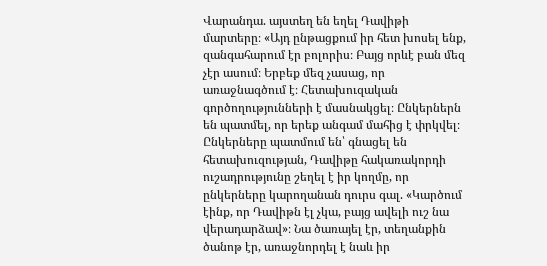Վարանդա. այստեղ են եղել Դավիթի մարտերը։ «Այդ ընթացքում իր հետ խոսել ենք, զանգահարում էր բոլորիս։ Բայց որևէ բան մեզ չէր ասում։ Երբեք մեզ չասաց, որ առաջնագծում է։ Հետախուզական գործողությունների է մասնակցել։ Ընկերներն են պատմել, որ երեք անգամ մահից է փրկվել։ Ընկերները պատմում են՝ գնացել են հետախուզության, Դավիթը հակառակորդի ուշադրությունը շեղել է իր կողմը, որ ընկերները կարողանան դուրս գալ. «Կարծում էինք, որ Դավիթն էլ չկա, բայց ավելի ուշ նա վերադարձավ»։ Նա ծառայել էր, տեղանքին ծանոթ էր, առաջնորդել է նաև իր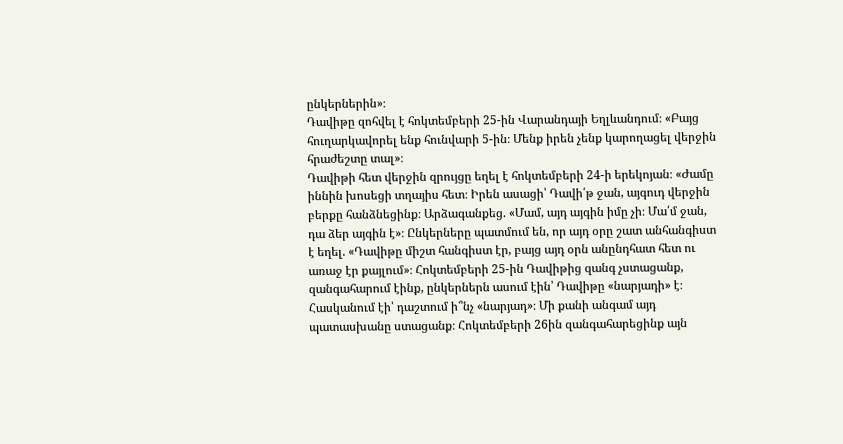ընկերներին»։
Դավիթը զոհվել է հոկտեմբերի 25-ին Վարանդայի Եղլևանդում։ «Բայց հուղարկավորել ենք հունվարի 5-ին։ Մենք իրեն չենք կարողացել վերջին հրաժեշտը տալ»։
Դավիթի հետ վերջին զրույցը եղել է հոկտեմբերի 24-ի երեկոյան։ «Ժամը իննին խոսեցի տղայիս հետ։ Իրեն ասացի՝ Դավի՛թ ջան, այգուդ վերջին բերքը հանձնեցինք։ Արձագանքեց. «Մամ, այդ այգին իմը չի։ Մա՛մ ջան, դա ձեր այգին է»։ Ընկերները պատմում են, որ այդ օրը շատ անհանգիստ է եղել. «Դավիթը միշտ հանգիստ էր, բայց այդ օրն անընդհատ հետ ու առաջ էր քայլում»։ Հոկտեմբերի 25-ին Դավիթից զանգ չստացանք, զանգահարում էինք, ընկերներն ասում էին՝ Դավիթը «նարյադի» է։ Հասկանում էի՝ դաշտում ի՞նչ «նարյադ»։ Մի քանի անգամ այդ պատասխանը ստացանք։ Հոկտեմբերի 26ին զանգահարեցինք այն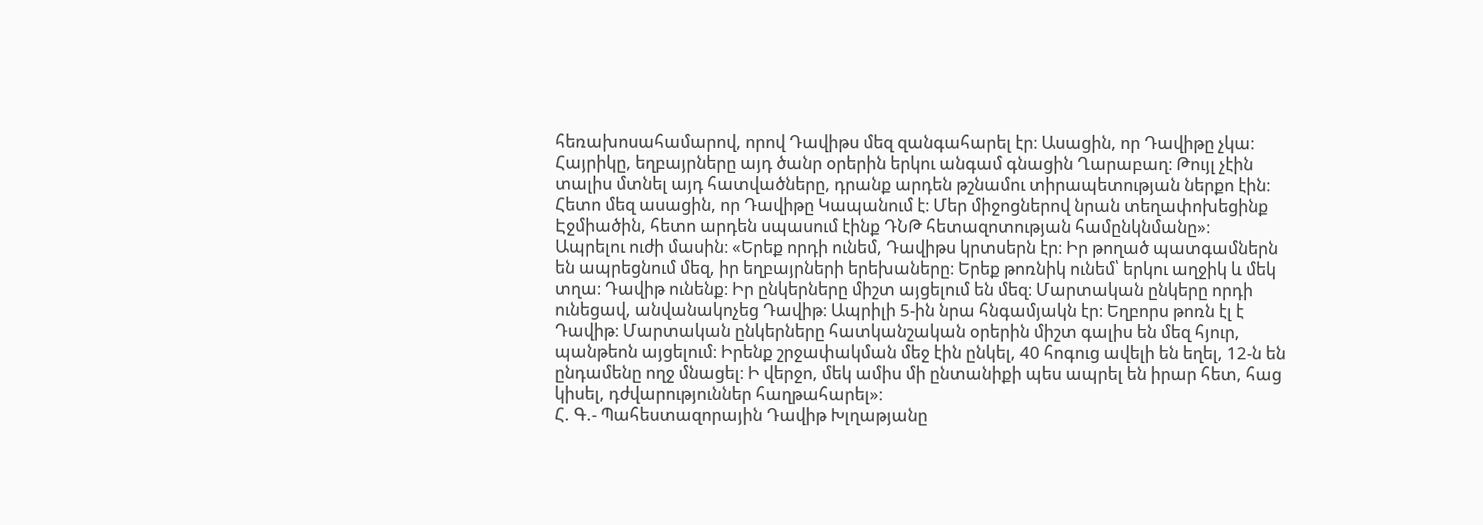հեռախոսահամարով, որով Դավիթս մեզ զանգահարել էր։ Ասացին, որ Դավիթը չկա։ Հայրիկը, եղբայրները այդ ծանր օրերին երկու անգամ գնացին Ղարաբաղ։ Թույլ չէին տալիս մտնել այդ հատվածները, դրանք արդեն թշնամու տիրապետության ներքո էին։ Հետո մեզ ասացին, որ Դավիթը Կապանում է։ Մեր միջոցներով նրան տեղափոխեցինք Էջմիածին, հետո արդեն սպասում էինք ԴՆԹ հետազոտության համընկնմանը»։
Ապրելու ուժի մասին։ «Երեք որդի ունեմ, Դավիթս կրտսերն էր։ Իր թողած պատգամներն են ապրեցնում մեզ, իր եղբայրների երեխաները։ Երեք թոռնիկ ունեմ՝ երկու աղջիկ և մեկ տղա։ Դավիթ ունենք։ Իր ընկերները միշտ այցելում են մեզ։ Մարտական ընկերը որդի ունեցավ, անվանակոչեց Դավիթ։ Ապրիլի 5-ին նրա հնգամյակն էր։ Եղբորս թոռն էլ է Դավիթ։ Մարտական ընկերները հատկանշական օրերին միշտ գալիս են մեզ հյուր, պանթեոն այցելում։ Իրենք շրջափակման մեջ էին ընկել, 40 հոգուց ավելի են եղել, 12-ն են ընդամենը ողջ մնացել։ Ի վերջո, մեկ ամիս մի ընտանիքի պես ապրել են իրար հետ, հաց կիսել, դժվարություններ հաղթահարել»։
Հ. Գ.- Պահեստազորային Դավիթ Խլղաթյանը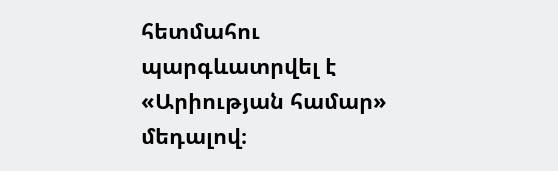հետմահու պարգևատրվել է «Արիության համար» մեդալով։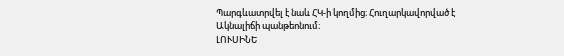Պարգևատրվել է նաև ՀԿ-ի կողմից։ Հուղարկավորված է Ակնալիճի պանթեոնում։
ԼՈՒՍԻՆԵ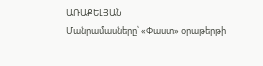ԱՌԱՔԵԼՅԱՆ
Մանրամասները՝ «Փաստ» օրաթերթի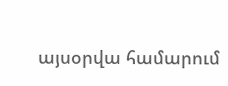այսօրվա համարում